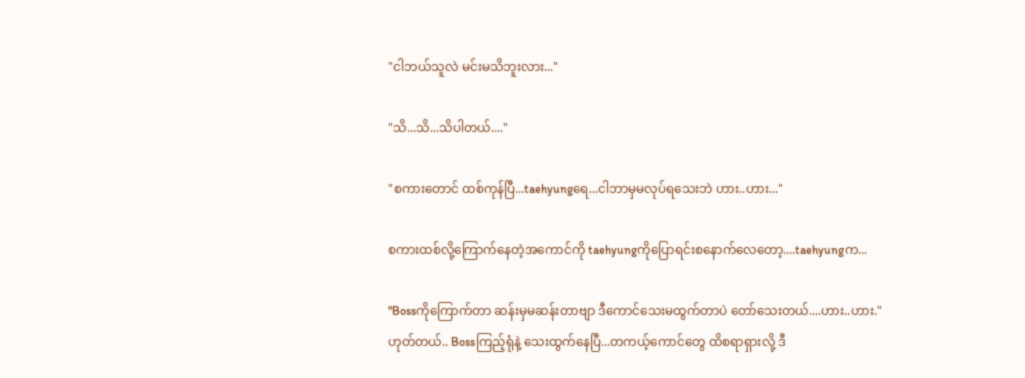"ငါဘယ်သူလဲ မင်းမသိဘူးလား..."

"သိ...သိ...သိပါတယ်...."

"စကားတောင် ထစ်ကုန်ပြီ...taehyungရေ...ငါဘာမှမလုပ်ရသေးဘဲ ဟား..ဟား..."

စကားထစ်လို့ကြောက်နေတဲ့အကောင်ကို taehyungကိုပြောရင်းစနောက်လေတော့....taehyungက...

"Bossကိုကြောက်တာ ဆန်းမှမဆန်းတာဗျာ ဒီကောင်သေးမထွက်တာပဲ တော်သေးတယ်....ဟား..ဟား."
ဟုတ်တယ်.. Bossကြည့်ရုံနဲ့ သေးထွက်နေပြီ...တကယ့်ကောင်တွေ ထိစရာရှားလို့ ဒီ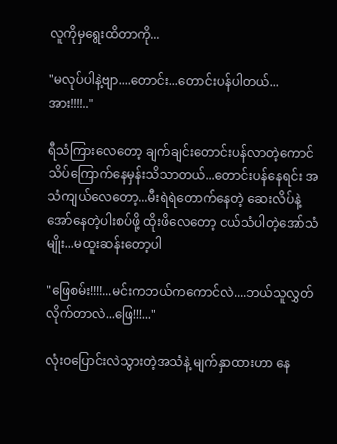လူကိုမှရွေးထိတာကို...

"မလုပ်ပါနဲ့ဗျာ....တောင်း...တောင်းပန်ပါတယ်...အား!!!!.."

ရီသံကြားလေတော့ ချက်ချင်းတောင်းပန်လာတဲ့ကောင် သိပ်ကြောက်နေမှန်းသိသာတယ်...တောင်းပန်နေရင်း အသံကျယ်လေတော့...မီးရဲရဲတောက်နေတဲ့ ဆေးလိပ်နဲ့ အော်နေတဲ့ပါးစပ်ဖို့ ထိုးဖိလေတော့ ငယ်သံပါတဲ့အော်သံမျိုး...မထူးဆန်းတော့ပါ

"ဖြေစမ်း!!!!...မင်းကဘယ်ကကောင်လဲ....ဘယ်သူလွှတ်လိုက်တာလဲ...ဖြေ!!!..."

လုံးဝပြောင်းလဲသွားတဲ့အသံနဲ့ မျက်နှာထားဟာ နေ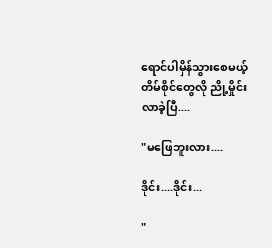ရောင်ပါမှိန်သွားစေမယ့် တိမ်စိုင်တွေလို ညို့မှိုင်းလာခဲ့ပြီ....

"မဖြေဘူးလား....

ဒိုင်း....ဒိုင်း...

"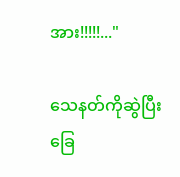အား!!!!!..."

သေနတ်ကိုဆွဲပြီး ခြေ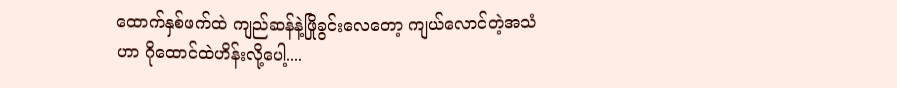ထောက်နှစ်ဖက်ထဲ ကျည်ဆန်နဲ့ဖြိုခွင်းလေတော့ ကျယ်လောင်တဲ့အသံဟာ ဂိုထောင်ထဲဟိန်းလို့ပေါ့....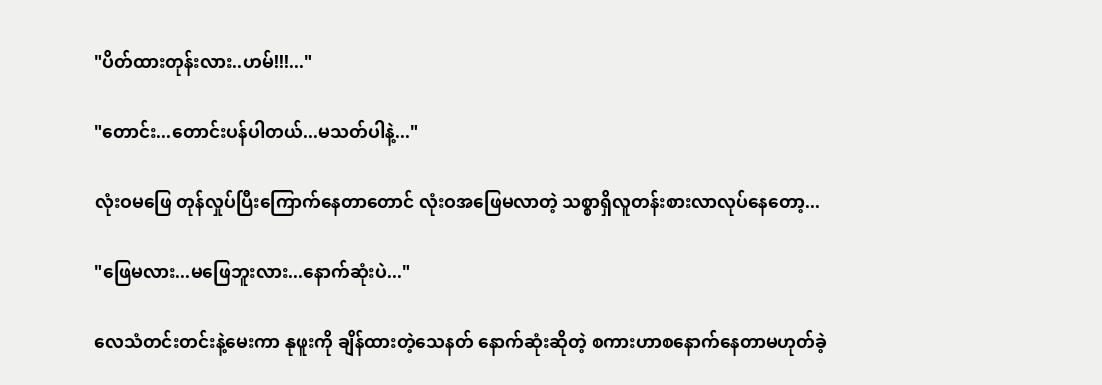"ပိတ်ထားတုန်းလား..ဟမ်!!!..."

"တောင်း...တောင်းပန်ပါတယ်...မသတ်ပါနဲ့..."

လုံးဝမဖြေ တုန်လှုပ်ပြီးကြောက်နေတာတောင် လုံးဝအဖြေမလာတဲ့ သစ္စာရှိလူတန်းစားလာလုပ်နေတော့...

"ဖြေမလား...မဖြေဘူးလား...နောက်ဆုံးပဲ..."

လေသံတင်းတင်းနဲ့မေးကာ နုဖူးကို ချိန်ထားတဲ့သေနတ် နောက်ဆုံးဆိုတဲ့ စကားဟာစနောက်နေတာမဟုတ်ခဲ့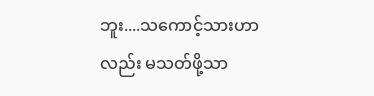ဘူး....သကောင့်သားဟာလည်း မသတ်ဖို့သာ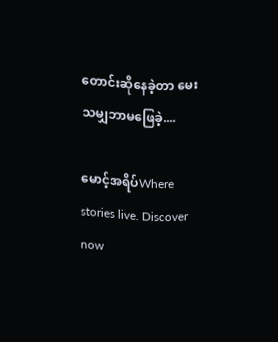တောင်းဆိုနေခဲ့တာ မေးသမျှဘာမဖြေခဲ့....

မောင့်အရိပ်Where stories live. Discover now